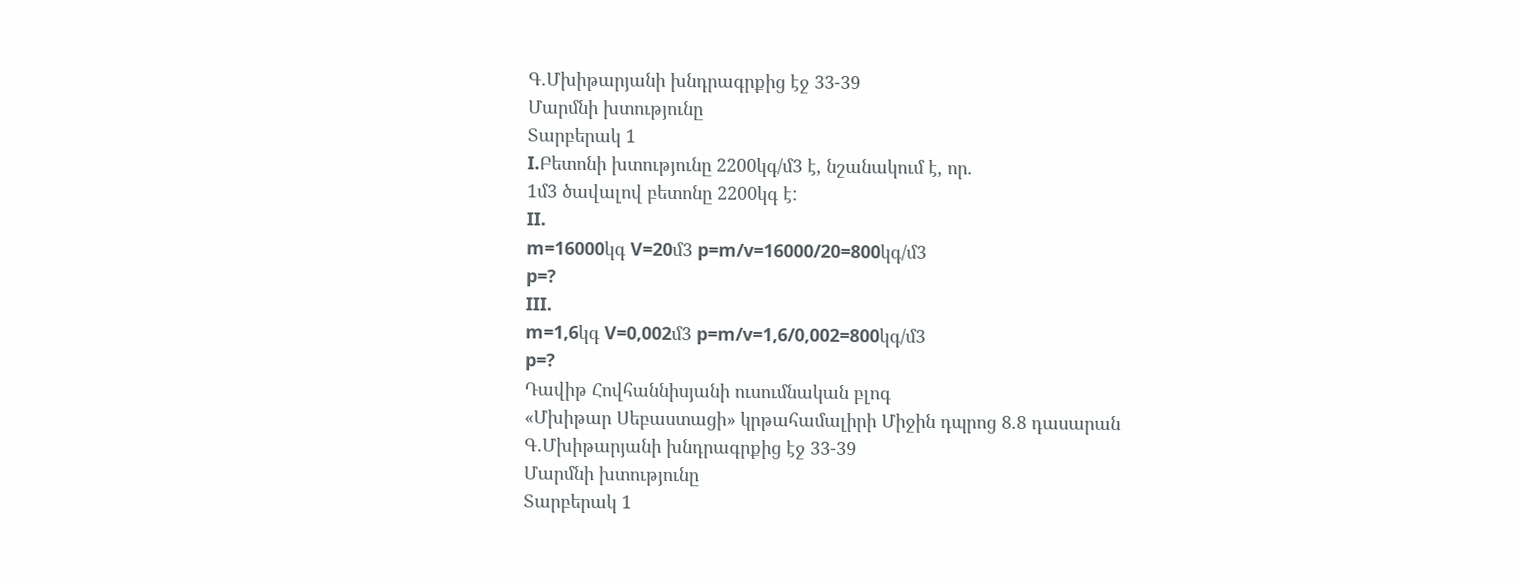Գ.Մխիթարյանի խնդրագրքից էջ 33-39
Մարմնի խտությունը
Տարբերակ 1
I.Բետոնի խտությունը 2200կգ/մ3 է, նշանակում է, որ.
1մ3 ծավալով բետոնը 2200կգ է:
II.
m=16000կգ V=20մ3 p=m/v=16000/20=800կգ/մ3
p=?
III.
m=1,6կգ V=0,002մ3 p=m/v=1,6/0,002=800կգ/մ3
p=?
Դավիթ Հովհաննիսյանի ուսումնական բլոգ
«Մխիթար Սեբաստացի» կրթահամալիրի Միջին դպրոց 8.8 դասարան
Գ.Մխիթարյանի խնդրագրքից էջ 33-39
Մարմնի խտությունը
Տարբերակ 1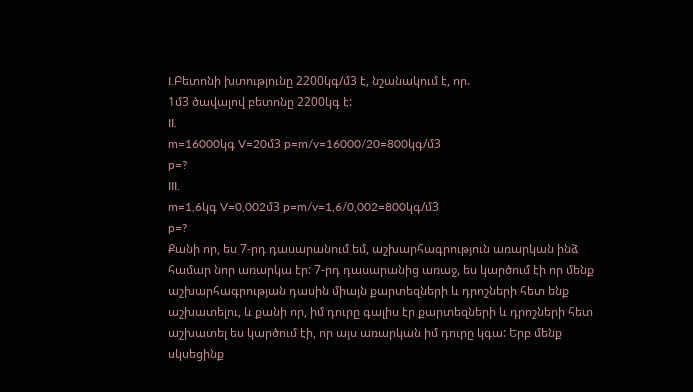I.Բետոնի խտությունը 2200կգ/մ3 է, նշանակում է, որ.
1մ3 ծավալով բետոնը 2200կգ է:
II.
m=16000կգ V=20մ3 p=m/v=16000/20=800կգ/մ3
p=?
III.
m=1,6կգ V=0,002մ3 p=m/v=1,6/0,002=800կգ/մ3
p=?
Քանի որ, ես 7-րդ դասարանում եմ, աշխարհագրություն առարկան ինձ համար նոր առարկա էր: 7-րդ դասարանից առաջ, ես կարծում էի որ մենք աշխարհագրության դասին միայն քարտեզների և դրոշների հետ ենք աշխատելու, և քանի որ, իմ դուրը գալիս էր քարտեզների և դրոշների հետ աշխատել ես կարծում էի, որ այս առարկան իմ դուրը կգա: Երբ մենք սկսեցինք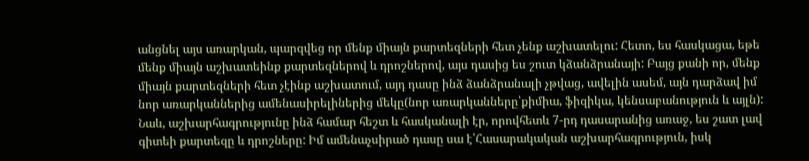անցնել այս առարկան, պարզվեց որ մենք միայն քարտեզների հետ չենք աշխատելու: Հետո, ես հասկացա, եթե մենք միայն աշխատեինք քարտեզներով և դրոշներով, այս դասից ես շուտ կձանձրանայի: Բայց քանի որ, մենք միայն քարտեզների հետ չէինք աշխատում, այդ դասը ինձ ձանձրանալի չթվաց, ավելին ասեմ, այն դարձավ իմ նոր առարկաններից ամենասիրելիներից մեկը(նոր առարկանները՝քիմիա, ֆիզիկա, կենսաբանություն և այլն): Նաև, աշխարհագրությունը ինձ համար հեշտ և հասկանալի էր, որովհետև 7-րդ դասարանից առաջ, ես շատ լավ գիտեի քարտեզը և դրոշները: Իմ ամենաչսիրած դասը սա է՝Հասարակական աշխարհագրություն, իսկ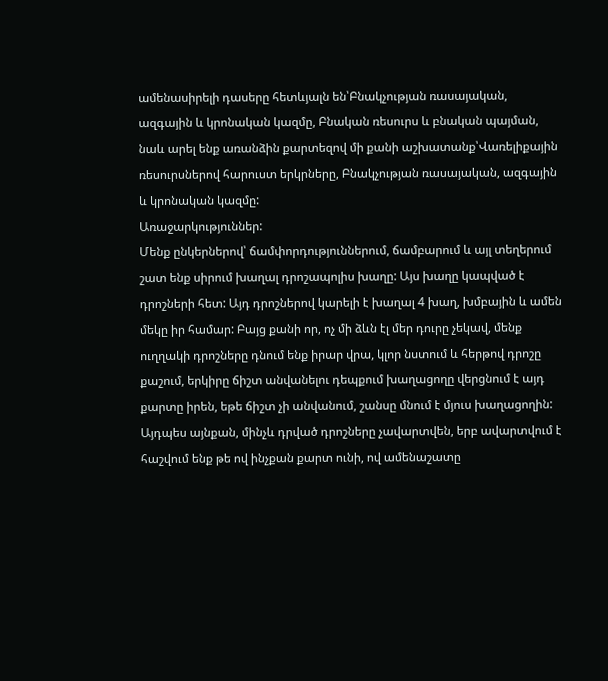ամենասիրելի դասերը հետևյալն են՝Բնակչության ռասայական, ազգային և կրոնական կազմը, Բնական ռեսուրս և բնական պայման, նաև արել ենք առանձին քարտեզով մի քանի աշխատանք՝Վառելիքային ռեսուրսներով հարուստ երկրները, Բնակչության ռասայական, ազգային և կրոնական կազմը:
Առաջարկություններ:
Մենք ընկերներով՝ ճամփորդություններում, ճամբարում և այլ տեղերում շատ ենք սիրում խաղալ դրոշապոլիս խաղը: Այս խաղը կապված է դրոշների հետ: Այդ դրոշներով կարելի է խաղալ 4 խաղ, խմբային և ամեն մեկը իր համար: Բայց քանի որ, ոչ մի ձևն էլ մեր դուրը չեկավ, մենք ուղղակի դրոշները դնում ենք իրար վրա, կլոր նստում և հերթով դրոշը քաշում, երկիրը ճիշտ անվանելու դեպքում խաղացողը վերցնում է այդ քարտը իրեն, եթե ճիշտ չի անվանում, շանսը մնում է մյուս խաղացողին: Այդպես այնքան, մինչև դրված դրոշները չավարտվեն, երբ ավարտվում է հաշվում ենք թե ով ինչքան քարտ ունի, ով ամենաշատը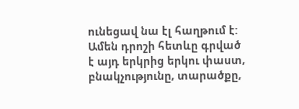ունեցավ նա էլ հաղթում է: Ամեն դրոշի հետևը գրված է այդ երկրից երկու փաստ, բնակչությունը, տարածքը,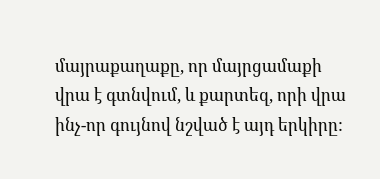մայրաքաղաքը, որ մայրցամաքի վրա է գտնվում, և քարտեզ, որի վրա ինչ-որ գույնով նշված է այդ երկիրը: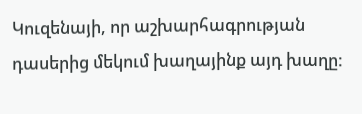Կուզենայի, որ աշխարհագրության դասերից մեկում խաղայինք այդ խաղը: